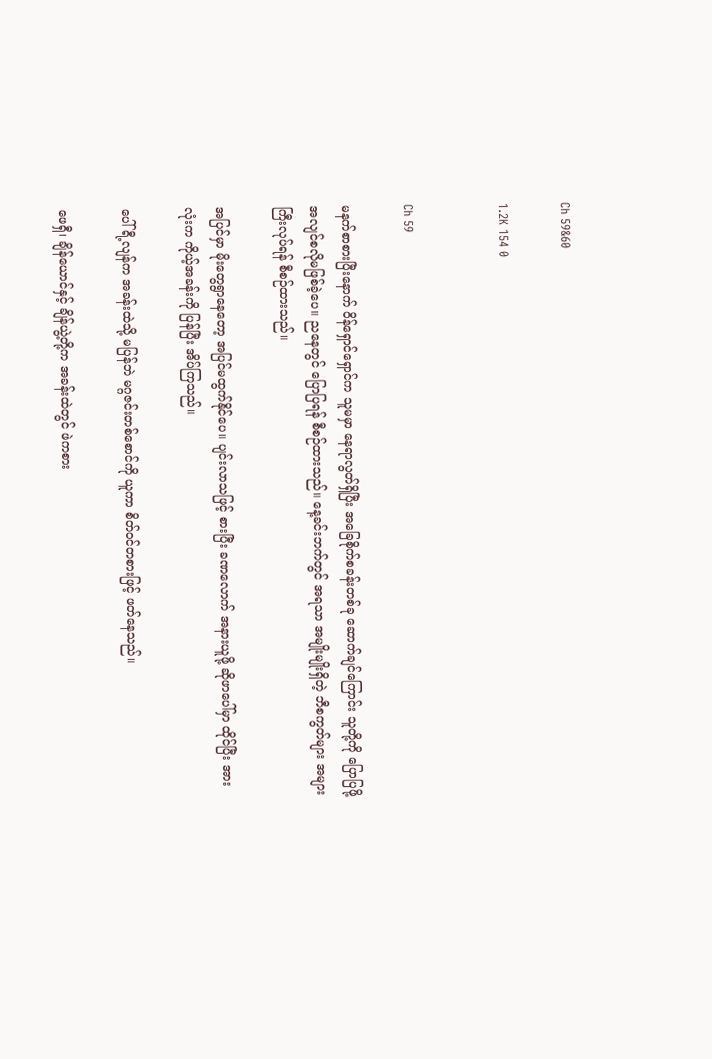Ch 59&60

1.2K 154 0


Ch 59

မနက်စာစားပြီးနောက် ဝိန်ရှောင်ရှောင်က သူမမှာ နေရာလွတ်ရှိပြီး အခြေစိုက်စခန်းတစ်ခု ဆောက်ချင်ကြောင်း သူတို့ကို ပြောပြဖို့ အလျင်စလိုမဖြစ်ခဲ့ပေ။ ညနေတွင် ပြောပြရန် စီစဉ်ထားသည်။ နေ့ခင်းဘက်တွင် အရသာ အမျိုးမျိုးရှိတဲ့ ဘီစကွတ်များ အများကြီးလုပ်ရန် စီစဉ်ထားသည်။

အပြင်မှာ မိုးတွေရွာနေတော့ အပြင်မထွက်နိုင်ပေ။ ပျင်းလာသဖြင့် စားပြီး ခဏလောက် အနားယူဖို့ ဆိုဖာပေါ်မှာ ထိုင်ပြီး အားလုံးက ကိုယ့်အခန်းကို ပြန်ပြီး အိပ်ကြသည်။

ပေါ်ရီ့လျန်က အခန်းထဲသို့ မပြန်ဘဲ မဂ္ဂဇင်းတစ်စောင်ကို ယူကာ စိတ်ဝင်တစားဖြင့် ဖတ်နေသည်။

ဖေရှီ၊ ချိန်ယောင်နှင့် ချိန်ယွဲ့တို့က အခန်းထဲတွင် ဖဲကစား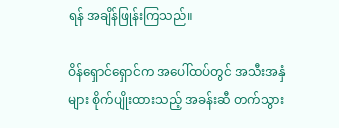ရန် အချိန်ဖြုန်းကြသည်။

ဝိန်ရှောင်ရှောင်က အပေါ်ထပ်တွင် အသီးအနှံများ စိုက်ပျိုးထားသည့် အခန်းဆီ တက်သွား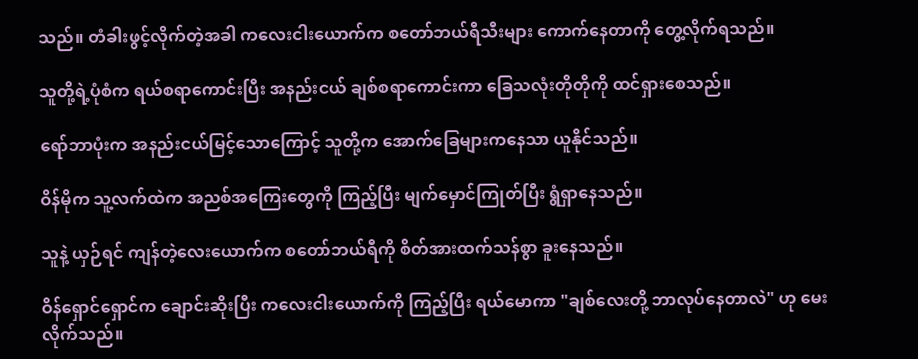သည်။ တံခါးဖွင့်လိုက်တဲ့အခါ ကလေးငါးယောက်က စတော်ဘယ်ရီသီးများ ကောက်နေတာကို တွေ့လိုက်ရသည်။

သူတို့ရဲ့ပုံစံက ရယ်စရာကောင်းပြီး အနည်းငယ် ချစ်စရာကောင်းကာ ခြေသလုံးတိုတိုကို ထင်ရှားစေသည်။

ရော်ဘာပုံးက အနည်းငယ်မြင့်သောကြောင့် သူတို့က အောက်ခြေများက‌နေသာ ယူနိုင်သည်။

ဝိန်မိုက သူ့လက်ထဲက အညစ်အကြေးတွေကို ကြည့်ပြီး မျက်မှောင်ကြုတ်ပြီး ရွံရှာနေသည်။

သူနဲ့ ယှဉ်ရင် ကျန်တဲ့လေးယောက်က စတော်ဘယ်ရီကို စိတ်အားထက်သန်စွာ ခူးနေသည်။

ဝိန်ရှောင်ရှောင်က ချောင်းဆိုးပြီး ကလေးငါးယောက်ကို ကြည့်ပြီး ရယ်မောကာ "ချစ်လေးတို့ ဘာလုပ်နေတာလဲ" ဟု မေးလိုက်သည်။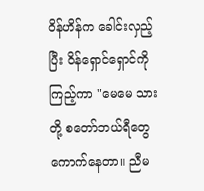ဝိန်ဟိန်က ခေါင်းလှည့်ပြီး ဝိန်ရှောင်ရှောင်ကို ကြည့်ကာ "မေမေ သားတို့ စတော်ဘယ်ရီတွေ ကောက်နေတာ။ ညီမ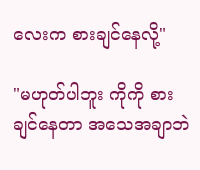လေးက စားချင်နေလို့"

"မဟုတ်ပါဘူး ကိုကို စားချင်နေတာ အသေအချာဘဲ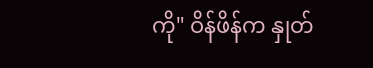ကို" ဝိန်ဖိန်က နှုတ်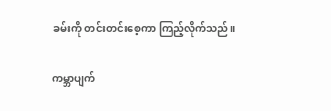ခမ်းကို တင်းတင်းစေ့ကာ ကြည့်လိုက်သည်။

ကမ္ဘာပျက်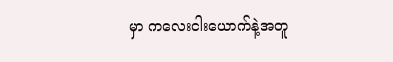မှာ ကလေးငါးယောက်နဲ့အတူ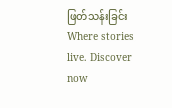ဖြတ်သန်းခြင်းWhere stories live. Discover now